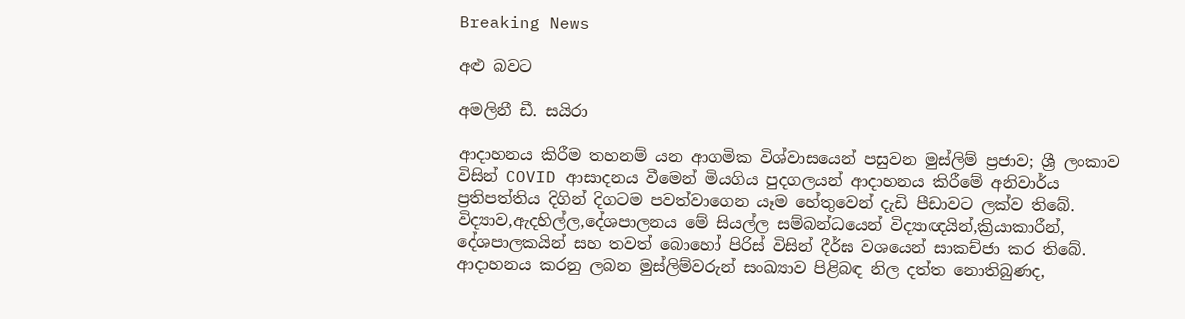Breaking News

අළු බවට

අමලිනී ඩී. සයිරා

ආදාහනය කිරීම තහනම් යන ආගමික විශ්වාසයෙන් පසුවන මුස්ලිම් ප්‍රජාව; ශ්‍රී ලංකාව විසින් COVID ආසාදනය වීමෙන් මියගිය පුදගලයන් ආදාහනය කිරීමේ අනිවාර්ය ප්‍රතිපත්තිය දිගින් දිගටම පවත්වාගෙන යෑම හේතුවෙන් දැඩි පීඩාවට ලක්ව තිබේ. විද්‍යාව,ඇදහිල්ල,දේශපාලනය මේ සියල්ල සම්බන්ධයෙන් විද්‍යාඥයින්,ක්‍රියාකාරීන්, දේශපාලකයින් සහ තවත් බොහෝ පිරිස් විසින් දීර්ඝ වශයෙන් සාකච්ජා කර තිබේ. ආදාහනය කරනු ලබන මුස්ලිම්වරුන් සංඛ්‍යාව පිළිබඳ නිල දත්ත නොතිබුණද,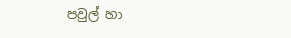පවුල් හා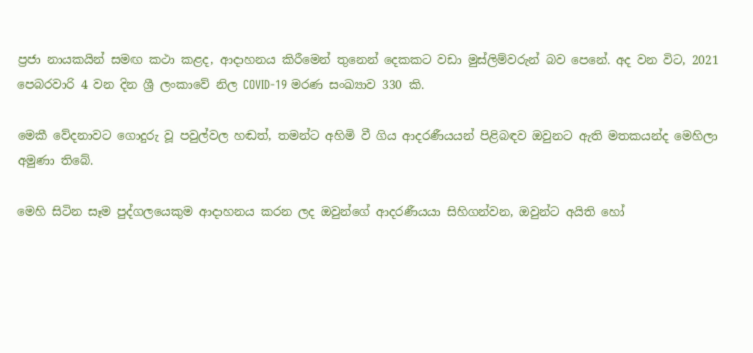ප්‍රජා නායකයින් සමඟ කථා කළද, ආදාහනය කිරීමෙන් තුනෙන් දෙකකට වඩා මුස්ලිම්වරුන් බව පෙනේ. අද වන විට, 2021 පෙබරවාරි 4 වන දින ශ්‍රී ලංකාවේ නිල COVID-19 මරණ සංඛ්‍යාව 330 කි.

මෙකී වේදනාවට ගොදුරු වූ පවුල්වල හඬත්, තමන්ට අහිමි වී ගිය ආදරණීයයන් පිළිබඳව ඔවුනට ඇති මතකයන්ද මෙහිලා අමුණා තිබේ.

මෙහි සිටින සෑම පුද්ගලයෙකුම ආදාහනය කරන ලද ඔවුන්ගේ ආදරණීයයා සිහිගන්වන, ඔවුන්ට අයිති හෝ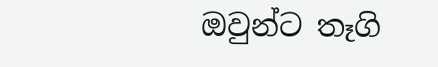ඔවුන්ට තෑගි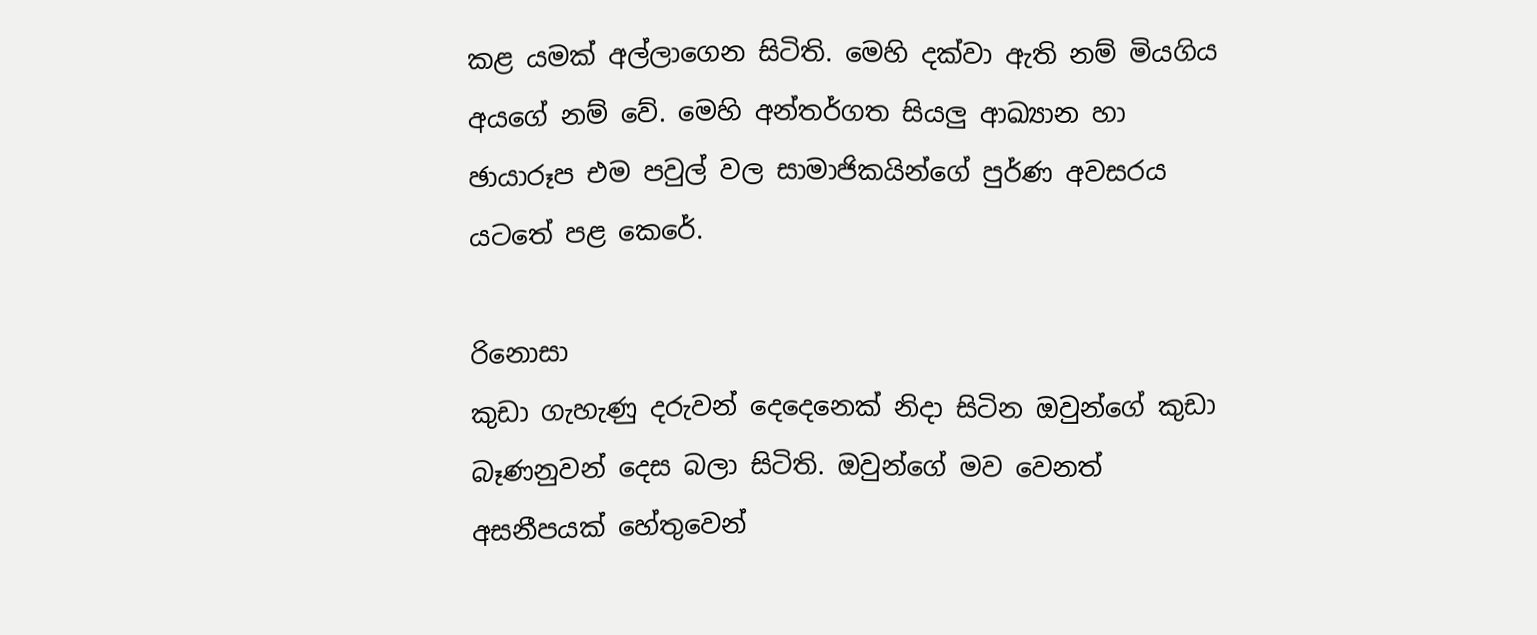කළ යමක් අල්ලාගෙන සිටිති. මෙහි දක්වා ඇති නම් මියගිය අයගේ නම් වේ. මෙහි අන්තර්ගත සියලු ආඛ්‍යාන හා ඡායාරූප එම පවුල් වල සාමාජිකයින්ගේ පුර්ණ අවසරය යටතේ පළ කෙරේ.

රිනොසා
කුඩා ගැහැණු දරුවන් දෙදෙනෙක් නිදා සිටින ඔවුන්ගේ කුඩා බෑණනුවන් දෙස බලා සිටිති. ඔවුන්ගේ මව වෙනත් අසනීපයක් හේතුවෙන්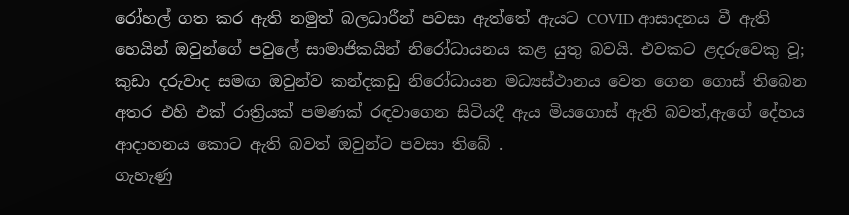රෝහල් ගත කර ඇති නමුත් බලධාරීන් පවසා ඇත්තේ ඇයට COVID ආසාදනය වී ඇති හෙයින් ඔවුන්ගේ පවුලේ සාමාජිකයින් නිරෝධායනය කළ යුතු බවයි. එවකට ළදරුවෙකු වූ; කුඩා දරුවාද සමඟ ඔවුන්ව කන්දකඩු නිරෝධායන මධ්‍යස්ථානය වෙත ගෙන ගොස් තිබෙන අතර එහි එක් රාත්‍රියක් පමණක් රඳවාගෙන සිටියදී ඇය මියගොස් ඇති බවත්,ඇගේ දේහය ආදාහනය කොට ඇති බවත් ඔවුන්ට පවසා තිබේ .
ගැහැණු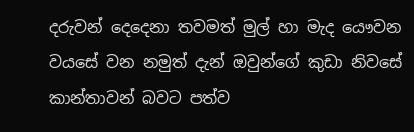දරුවන් දෙදෙනා තවමත් මුල් හා මැද යෞවන වයසේ වන නමුත් දැන් ඔවුන්ගේ කුඩා නිවසේ කාන්තාවන් බවට පත්ව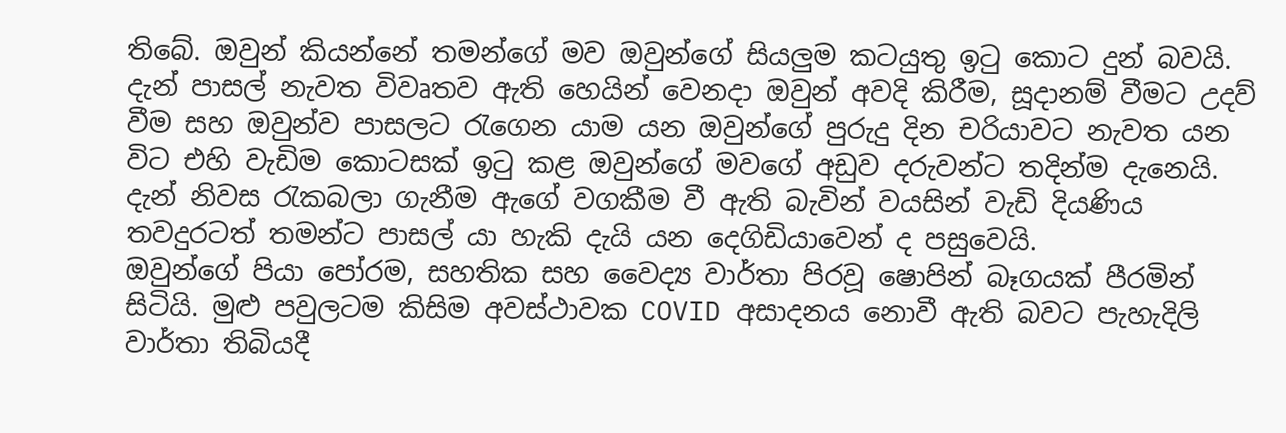තිබේ. ඔවුන් කියන්නේ තමන්ගේ මව ඔවුන්ගේ සියලුම කටයුතු ඉටු කොට දුන් බවයි. දැන් පාසල් නැවත විවෘතව ඇති හෙයින් වෙනදා ඔවුන් අවදි කිරීම, සූදානම් වීමට උදව් වීම සහ ඔවුන්ව පාසලට රැගෙන යාම යන ඔවුන්ගේ පුරුදු දින චරියාවට නැවත යන විට එහි වැඩිම කොටසක් ඉටු කළ ඔවුන්ගේ මවගේ අඩුව දරුවන්ට තදින්ම දැනෙයි. දැන් නිවස රැකබලා ගැනීම ඇගේ වගකීම වී ඇති බැවින් වයසින් වැඩි දියණිය තවදුරටත් තමන්ට පාසල් යා හැකි දැයි යන දෙගිඩියාවෙන් ද පසුවෙයි.
ඔවුන්ගේ පියා පෝරම, සහතික සහ වෛද්‍ය වාර්තා පිරවූ ෂොපින් බෑගයක් පීරමින් සිටියි. මුළු පවුලටම කිසිම අවස්ථාවක COVID අසාදනය නොවී ඇති බවට පැහැදිලි වාර්තා තිබියදී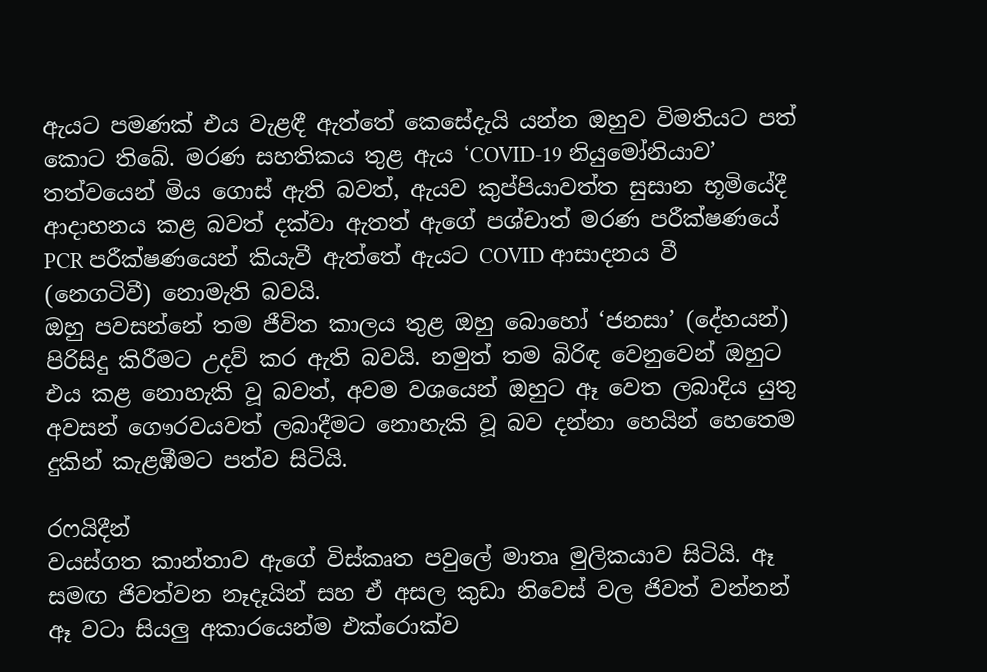ඇයට පමණක් එය වැළඳී ඇත්තේ කෙසේදැයි යන්න ඔහුව විමතියට පත් කොට තිබේ. මරණ සහතිකය තුළ ඇය ‘COVID-19 නියුමෝනියාව’ තත්වයෙන් මිය ගොස් ඇති බවත්, ඇයව කුප්පියාවත්ත සුසාන භූමියේදී ආදාහනය කළ බවත් දක්වා ඇතත් ඇගේ පශ්චාත් මරණ පරීක්ෂණයේ PCR පරීක්ෂණයෙන් කියැවී ඇත්තේ ඇයට COVID ආසාදනය වී (නෙගටිවී) නොමැති බවයි.
ඔහු පවසන්නේ තම ජීවිත කාලය තුළ ඔහු බොහෝ ‘ජනසා’ (දේහයන්) පිරිසිදු කිරීමට උදව් කර ඇති බවයි. නමුත් තම බිරිඳ වෙනුවෙන් ඔහුට එය කළ නොහැකි වූ බවත්, අවම වශයෙන් ඔහුට ඈ වෙත ලබාදිය යුතු අවසන් ගෞරවයවත් ලබාදීමට නොහැකි වූ බව දන්නා හෙයින් හෙතෙම දුකින් කැළඹීමට පත්ව සිටියි.

රෆයිදීන්
වයස්ගත කාන්තාව ඇගේ විස්කෘත පවුලේ මාතෘ මුලිකයාව සිටියි. ඈ සමඟ ජිවත්වන නෑදෑයින් සහ ඒ අසල කුඩා නිවෙස් වල ජිවත් වන්නන් ඈ වටා සියලු අකාරයෙන්ම එක්රොක්ව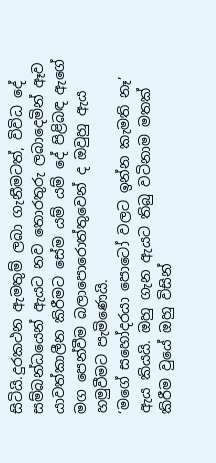සිටියි.දුරකථන ඇමතුම් ලබා ගැනීමටත්, විවිධ දේ සම්බන්ධයෙන් ඇයට නව තොරතුරු ලබාදෙමින් ඈව යාවත්කාලීන කිරීමට සේම යම් යම් දේ පිළිබඳ ඇගේ මග පෙන්වීම බලාපොරොත්තුවෙන් ද ඔවුහු ඇය හමුවීමට පැමිණෙයි.
‘මගේ සහෝදරයා පොටෝ වලට ඉන්න කැමති නෑ’ ඇය කියයි. ඔහු ගැන ඇයට තිබු වටිනාම මතක් කිරීම වුයේ ඔහු විසින්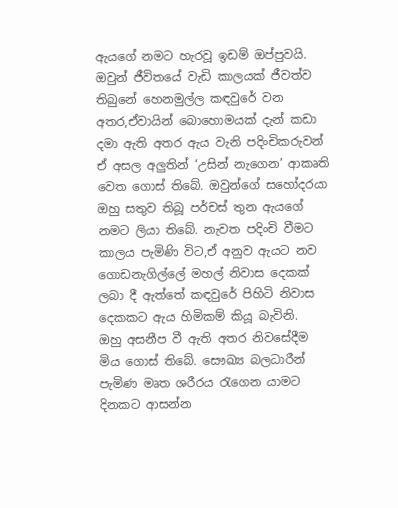ඇයගේ නමට හැරවූ ඉඩම් ඔප්පුවයි. ඔවුන් ජීවිතයේ වැඩි කාලයක් ජීවත්ව තිබුනේ හෙනමුල්ල කඳවුරේ වන අතර,ඒවායින් බොහොමයක් දැන් කඩා දමා ඇති අතර ඇය වැනි පදිංචිකරුවන් ඒ අසල අලුතින් ‘උසින් නැගෙන’ ආකෘති වෙත ගොස් තිබේ. ඔවුන්ගේ සහෝදරයා ඔහු සතුව තිබූ පර්චස් තුන ඇයගේ නමට ලියා තිබේ. නැවත පදිංචි වීමට කාලය පැමිණි විට,ඒ අනුව ඇයට නව ගොඩනැගිල්ලේ මහල් නිවාස දෙකක් ලබා දී ඇත්තේ කඳවුරේ පිහිටි නිවාස දෙකකට ඇය හිමිකම් කියූ බැවිනි.
ඔහු අසනීප වී ඇති අතර නිවසේදීම මිය ගොස් තිබේ. සෞඛ්‍ය බලධාරීන් පැමිණ මෘත ශරීරය රැගෙන යාමට දිනකට ආසන්න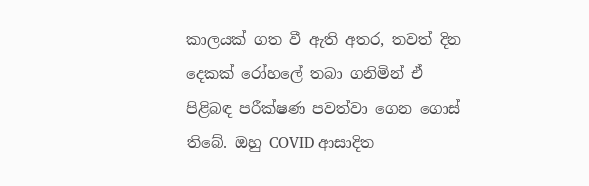කාලයක් ගත වී ඇති අතර, තවත් දින දෙකක් රෝහලේ තබා ගනිමින් ඒ පිළිබඳ පරීක්ෂණ පවත්වා ගෙන ගොස් තිබේ. ඔහු COVID ආසාදිත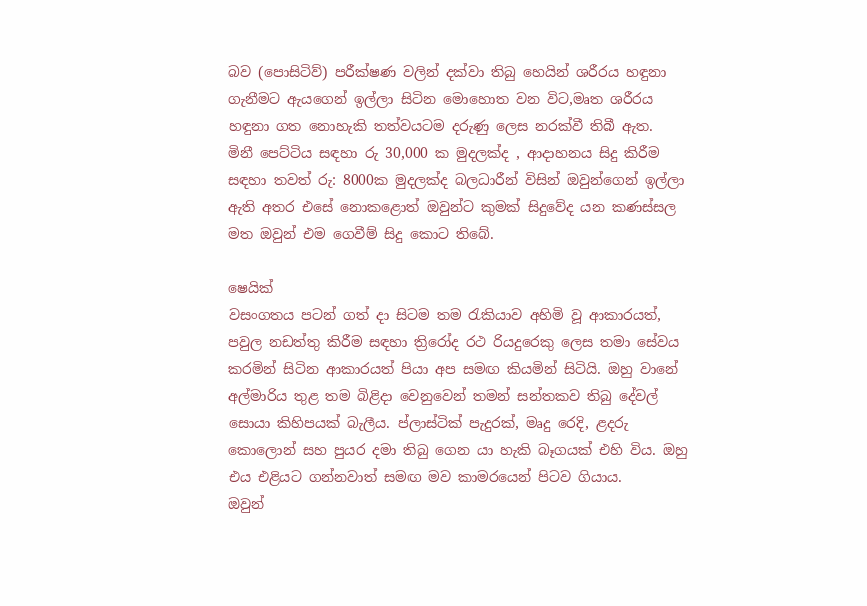බව (පොසිටිව්) පරීක්ෂණ වලින් දක්වා තිබු හෙයින් ශරීරය හඳුනා ගැනීමට ඇයගෙන් ඉල්ලා සිටින මොහොත වන විට,මෘත ශරීරය හඳුනා ගත නොහැකි තත්වයටම දරුණු ලෙස නරක්වී තිබී ඇත.
මිනී පෙට්ටිය සඳහා රු 30,000 ක මුදලක්ද , ආදාහනය සිදු කිරීම සඳහා තවත් රු: 8000ක මුදලක්ද බලධාරීන් විසින් ඔවුන්ගෙන් ඉල්ලා ඇති අතර එසේ නොකළොත් ඔවුන්ට කුමක් සිදුවේද යන කණස්සල මත ඔවුන් එම ගෙවීම් සිදු කොට තිබේ.

ෂෙයික්
වසංගතය පටන් ගත් දා සිටම තම රැකියාව අහිමි වූ ආකාරයත්, පවුල නඩත්තු කිරීම සඳහා ත්‍රිරෝද රථ රියදුරෙකු ලෙස තමා සේවය කරමින් සිටින ආකාරයත් පියා අප සමඟ කියමින් සිටියි. ඔහු වානේ අල්මාරිය තුළ තම බිළිදා වෙනුවෙන් තමන් සන්තකව තිබු දේවල් සොයා කිහිපයක් බැලීය. ප්ලාස්ටික් පැදුරක්, මෘදු රෙදි, ළදරු කොලොන් සහ පුයර දමා තිබු ගෙන යා හැකි බෑගයක් එහි විය. ඔහු එය එළියට ගන්නවාත් සමඟ මව කාමරයෙන් පිටව ගියාය.
ඔවුන්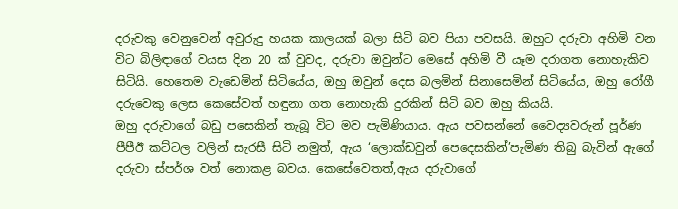දරුවකු වෙනුවෙන් අවුරුදු හයක කාලයක් බලා සිටි බව පියා පවසයි. ඔහුට දරුවා අහිමි වන විට බිලිඳාගේ වයස දින 20 ක් වුවද, දරුවා ඔවුන්ට මෙසේ අහිමි වී යෑම දරාගත නොහැකිව සිටියි. හෙතෙම වැඩෙමින් සිටියේය, ඔහු ඔවුන් දෙස බලමින් සිනාසෙමින් සිටියේය, ඔහු රෝගී දරුවෙකු ලෙස කෙසේවත් හඳුනා ගත නොහැකි දුරකින් සිටි බව ඔහු කියයි.
ඔහු දරුවාගේ බඩු පසෙකින් තැබූ විට මව පැමිණියාය. ඇය පවසන්නේ වෛද්‍යවරුන් පූර්ණ පීපීඊ කට්ටල වලින් සැරසී සිටි නමුත්, ඇය ‘ලොක්ඩවුන් පෙදෙසකින්’පැමිණ තිබු බැවින් ඇගේ දරුවා ස්පර්ශ වත් නොකළ බවය. කෙසේවෙතත්,ඇය දරුවාගේ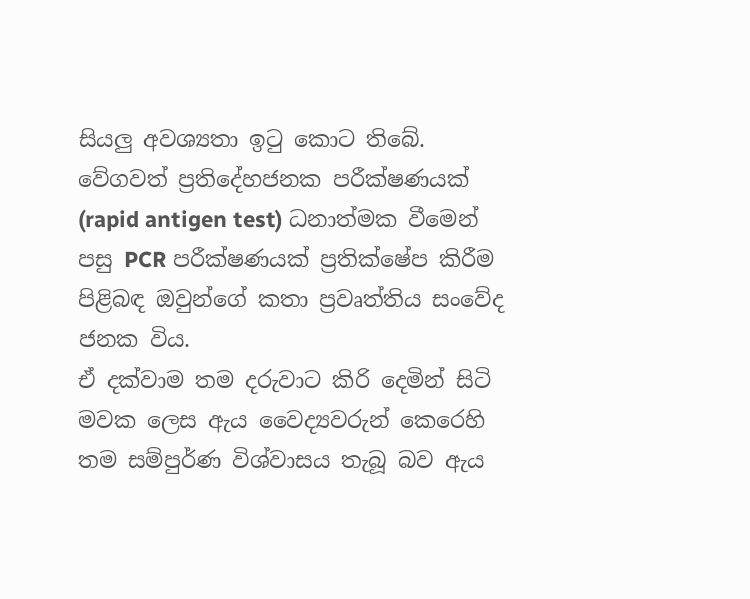සියලු අවශ්‍යතා ඉටු කොට තිබේ. වේගවත් ප්‍රතිදේහජනක පරීක්ෂණයක් (rapid antigen test) ධනාත්මක වීමෙන් පසු PCR පරීක්ෂණයක් ප්‍රතික්ෂේප කිරීම පිළිබඳ ඔවුන්ගේ කතා ප්‍රවෘත්තිය සංවේද ජනක විය.
ඒ දක්වාම තම දරුවාට කිරි දෙමින් සිටි මවක ලෙස ඇය වෛද්‍යවරුන් කෙරෙහි තම සම්පුර්ණ විශ්වාසය තැබූ බව ඇය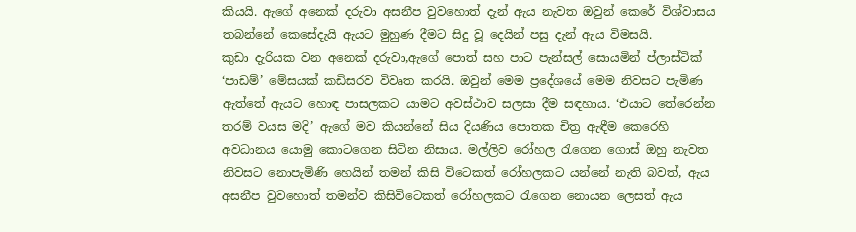කියයි. ඇගේ අනෙක් දරුවා අසනීප වුවහොත් දැන් ඇය නැවත ඔවුන් කෙරේ විශ්වාසය තබන්නේ කෙසේදැයි ඇයට මුහුණ දීමට සිදු වූ දෙයින් පසු දැන් ඇය විමසයි.
කුඩා දැරියක වන අනෙක් දරුවා,ඇගේ පොත් සහ පාට පැන්සල් සොයමින් ප්ලාස්ටික් ‘පාඩම්’ මේසයක් කඩිසරව විවෘත කරයි. ඔවුන් මෙම ප්‍රදේශයේ මෙම නිවසට පැමිණ ඇත්තේ ඇයට හොඳ පාසලකට යාමට අවස්ථාව සලසා දීම සඳහාය. ‘එයාට තේරෙන්න තරම් වයස මදි’ ඇගේ මව කියන්නේ සිය දියණිය පොතක චිත්‍ර ඇඳීම කෙරෙහි අවධානය යොමු කොටගෙන සිටින නිසාය. මල්ලිව රෝහල රැගෙන ගොස් ඔහු නැවත නිවසට නොපැමිණි හෙයින් තමන් කිසි විටෙකත් රෝහලකට යන්නේ නැති බවත්, ඇය අසනීප වුවහොත් තමන්ව කිසිවිටෙකත් රෝහලකට රැගෙන නොයන ලෙසත් ඇය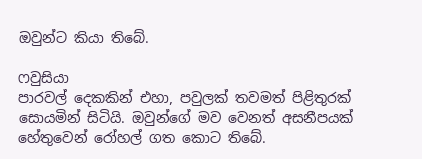ඔවුන්ට කියා තිබේ.

ෆවුසියා
පාරවල් දෙකකින් එහා, පවුලක් තවමත් පිළිතුරක් සොයමින් සිටියි. ඔවුන්ගේ මව වෙනත් අසනීපයක් හේතුවෙන් රෝහල් ගත කොට තිබේ.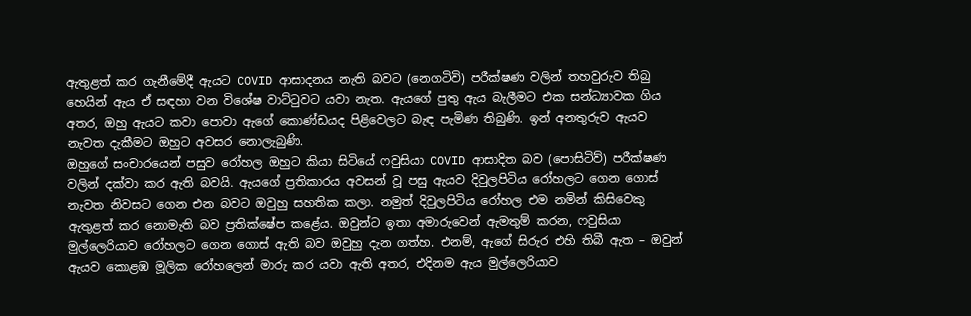ඇතුළත් කර ගැනීමේදී ඇයට COVID ආසාදනය නැති බවට (නෙගටිවි) පරීක්ෂණ වලින් තහවුරුව තිබු හෙයින් ඇය ඒ සඳහා වන විශේෂ වාට්ටුවට යවා නැත. ඇයගේ පුතු ඇය බැලීමට එක සන්ධ්‍යාවක ගිය අතර, ඔහු ඇයට කවා පොවා ඇගේ කොණ්ඩයද පිළිවෙලට බැඳ පැමිණ තිබුණි. ඉන් අනතුරුව ඇයව නැවත දැකීමට ඔහුට අවසර නොලැබුණි.
ඔහුගේ සංචාරයෙන් පසුව රෝහල ඔහුට කියා සිටියේ ෆවුසියා COVID ආසාදිත බව (පොසිටිව්) පරීක්ෂණ වලින් දක්වා කර ඇති බවයි. ඇයගේ ප්‍රතිකාරය අවසන් වූ පසු ඇයව දිවුලපිටිය රෝහලට ගෙන ගොස් නැවත නිවසට ගෙන එන බවට ඔවුහු සහතික කලා. නමුත් දිවුලපිටිය රෝහල එම නමින් කිසිවෙකු ඇතුළත් කර නොමැති බව ප්‍රතික්ෂේප කළේය. ඔවුන්ට ඉතා අමාරුවෙන් ඇමතුම් කරන, ෆවුසියා මුල්ලෙරියාව රෝහලට ගෙන ගොස් ඇති බව ඔවුහු දැන ගත්හ. එනම්, ඇගේ සිරුර එහි තිබී ඇත – ඔවුන් ඇයව කොළඹ මූලික රෝහලෙන් මාරු කර යවා ඇති අතර, එදිනම ඇය මුල්ලෙරියාව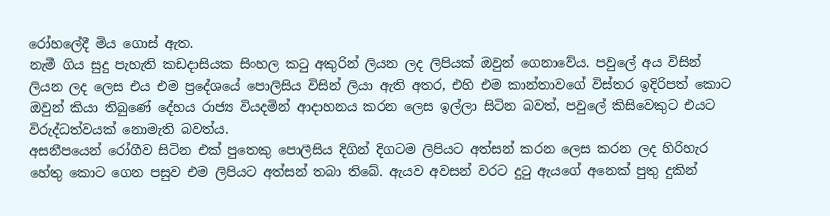රෝහලේදී මිය ගොස් ඇත.
නැමී ගිය සුදු පැහැති කඩදාසියක සිංහල කටු අකුරින් ලියන ලද ලිපියක් ඔවුන් ගෙනාවේය. පවුලේ අය විසින් ලියන ලද ලෙස එය එම ප්‍රදේශයේ පොලිසිය විසින් ලියා ඇති අතර, එහි එම කාන්තාවගේ විස්තර ඉදිරිපත් කොට ඔවුන් කියා තිබුණේ දේහය රාජ්‍ය වියදමින් ආදාහනය කරන ලෙස ඉල්ලා සිටින බවත්, පවුලේ කිසිවෙකුට එයට විරුද්ධත්වයක් නොමැති බවත්ය.
අසනීපයෙන් රෝගීව සිටින එක් පුතෙකු පොලීසිය දිගින් දිගටම ලිපියට අත්සන් කරන ලෙස කරන ලද හිරිහැර හේතු කොට ගෙන පසුව එම ලිපියට අත්සන් තබා තිබේ. ඇයව අවසන් වරට දුටු ඇයගේ අනෙක් පුතු දුකින්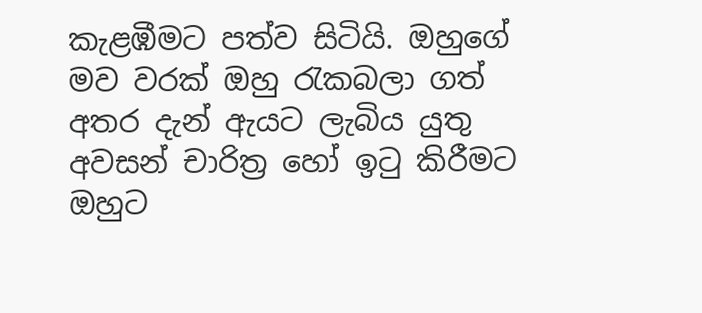කැළඹීමට පත්ව සිටියි. ඔහුගේ මව වරක් ඔහු රැකබලා ගත් අතර දැන් ඇයට ලැබිය යුතු අවසන් චාරිත්‍ර හෝ ඉටු කිරීමට ඔහුට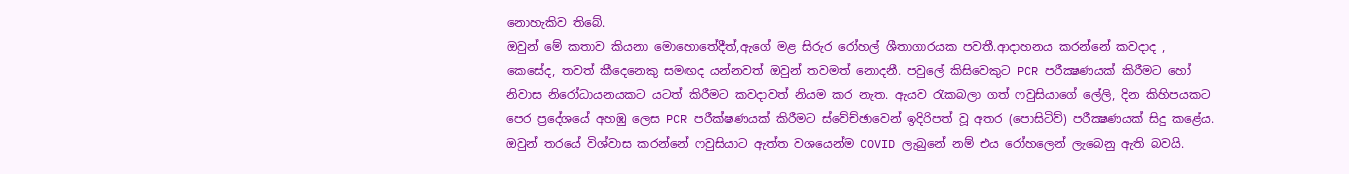නොහැකිව තිබේ.
ඔවුන් මේ කතාව කියනා මොහොතේදීත්,ඇගේ මළ සිරුර රෝහල් ශීතාගාරයක පවතී.ආදාහනය කරන්නේ කවදාද , කෙසේද, තවත් කීදෙනෙකු සමඟද යන්නවත් ඔවුන් තවමත් නොදනී. පවුලේ කිසිවෙකුට PCR පරීක්‍ෂණයක් කිරීමට හෝ නිවාස නිරෝධායනයකට යටත් කිරීමට කවදාවත් නියම කර නැත. ඇයව රැකබලා ගත් ෆවුසියාගේ ලේලි, දින කිහිපයකට පෙර ප්‍රදේශයේ අහඹු ලෙස PCR පරීක්ෂණයක් කිරීමට ස්වේච්ඡාවෙන් ඉදිරිපත් වූ අතර (පොසිටිව්) පරීක්‍ෂණයක් සිදු කළේය. ඔවුන් තරයේ විශ්වාස කරන්නේ ෆවුසියාට ඇත්ත වශයෙන්ම COVID ලැබුනේ නම් එය රෝහලෙන් ලැබෙනු ඇති බවයි.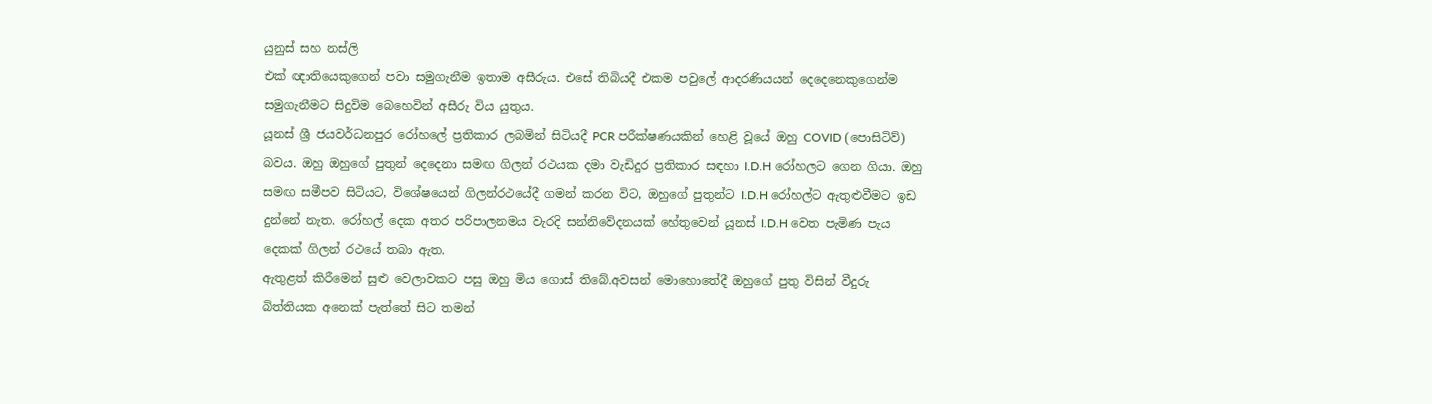යුනුස් සහ නස්ලි
එක් ඥාතියෙකුගෙන් පවා සමුගැනීම ඉතාම අසීරුය. එසේ තිබියදී එකම පවුලේ ආදරණියයන් දෙදෙනෙකුගෙන්ම සමුගැනීමට සිදුවිම බෙහෙවින් අසීරු විය යුතුය.
යූනස් ශ්‍රී ජයවර්ධනපුර රෝහලේ ප්‍රතිකාර ලබමින් සිටියදී PCR පරීක්ෂණයකින් හෙළි වූයේ ඔහු COVID (පොසිටිව්) බවය. ඔහු ඔහුගේ පුතුන් දෙදෙනා සමඟ ගිලන් රථයක දමා වැඩිදුර ප්‍රතිකාර සඳහා I.D.H රෝහලට ගෙන ගියා. ඔහු සමඟ සමීපව සිටියට, විශේෂයෙන් ගිලන්රථයේදී ගමන් කරන විට, ඔහුගේ පුතුන්ට I.D.H රෝහල්ට ඇතුළුවීමට ඉඩ දුන්නේ නැත. රෝහල් දෙක අතර පරිපාලනමය වැරදි සන්නිවේදනයක් හේතුවෙන් යූනස් I.D.H වෙත පැමිණ පැය දෙකක් ගිලන් රථයේ තබා ඇත.
ඇතුළත් කිරීමෙන් සුළු වෙලාවකට පසු ඔහු මිය ගොස් තිබේ.අවසන් මොහොතේදී ඔහුගේ පුතු විසින් වීදුරු බිත්තියක අනෙක් පැත්තේ සිට තමන්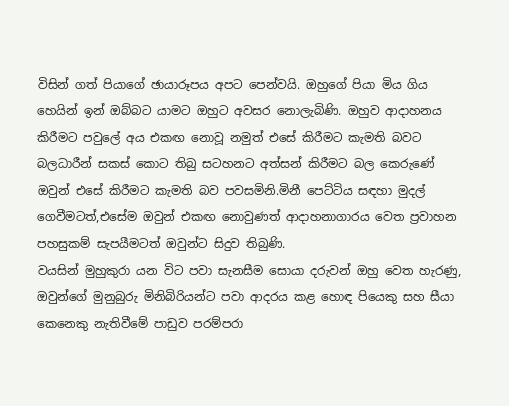විසින් ගත් පියාගේ ඡායාරූපය අපට පෙන්වයි. ඔහුගේ පියා මිය ගිය හෙයින් ඉන් ඔබ්බට යාමට ඔහුට අවසර නොලැබිණි. ඔහුව ආදාහනය කිරීමට පවුලේ අය එකඟ නොවූ නමුත් එසේ කිරීමට කැමති බවට බලධාරීන් සකස් කොට තිබු සටහනට අත්සන් කිරීමට බල කෙරුණේ ඔවුන් එසේ කිරීමට කැමති බව පවසමිනි.මිනී පෙට්ටිය සඳහා මුදල් ගෙවීමටත්,එසේම ඔවුන් එකඟ නොවුණත් ආදාහනාගාරය වෙත ප්‍රවාහන පහසුකම් සැපයීමටත් ඔවුන්ට සිදුව තිබුණි.
වයසින් මුහුකුරා යන විට පවා සැනසීම සොයා දරුවන් ඔහු වෙත හැරණු, ඔවුන්ගේ මුනුබුරු මිනිබිරියන්ට පවා ආදරය කළ හොඳ පියෙකු සහ සීයා කෙනෙකු නැතිවීමේ පාඩුව පරම්පරා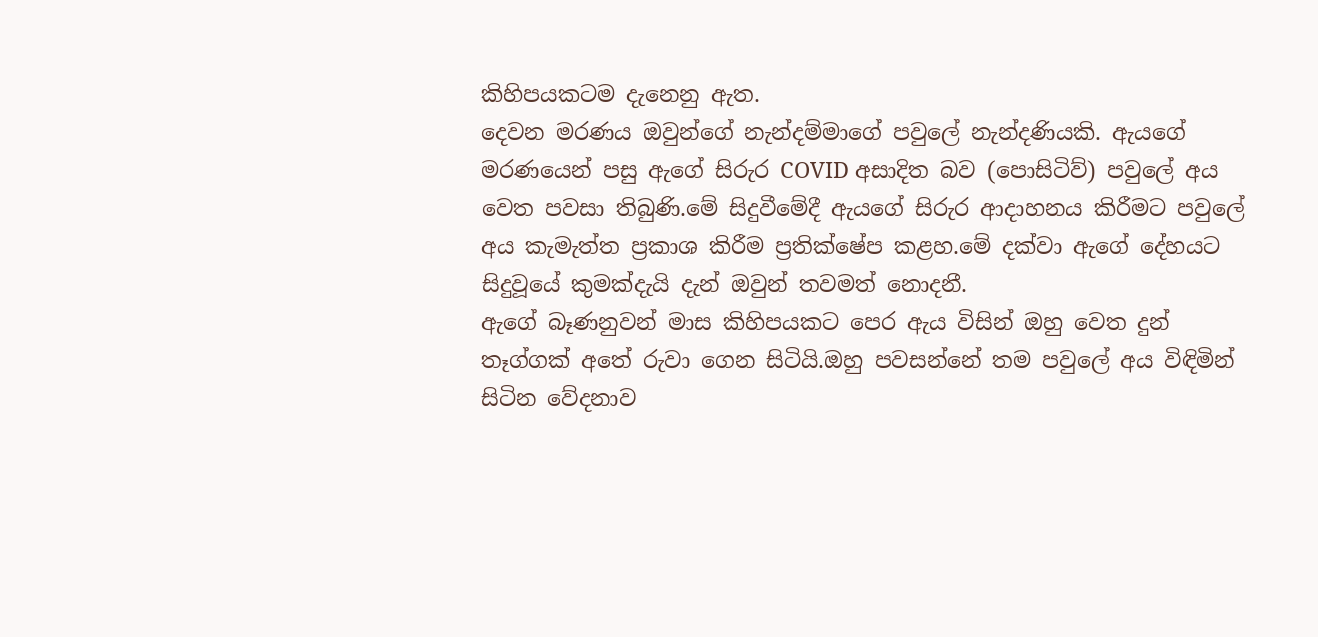කිහිපයකටම දැනෙනු ඇත.
දෙවන මරණය ඔවුන්ගේ නැන්දම්මාගේ පවුලේ නැන්දණියකි. ඇයගේ මරණයෙන් පසු ඇගේ සිරුර COVID අසාදිත බව (පොසිටිව්) පවුලේ අය වෙත පවසා තිබුණි.මේ සිදුවීමේදී ඇයගේ සිරුර ආදාහනය කිරීමට පවුලේ අය කැමැත්ත ප්‍රකාශ කිරීම ප්‍රතික්ෂේප කළහ.මේ දක්වා ඇගේ දේහයට සිදුවූයේ කුමක්දැයි දැන් ඔවුන් තවමත් නොදනී.
ඇගේ බෑණනුවන් මාස කිහිපයකට පෙර ඇය විසින් ඔහු වෙත දුන් තෑග්ගක් අතේ රුවා ගෙන සිටියි.ඔහු පවසන්නේ තම පවුලේ අය විඳිමින් සිටින වේදනාව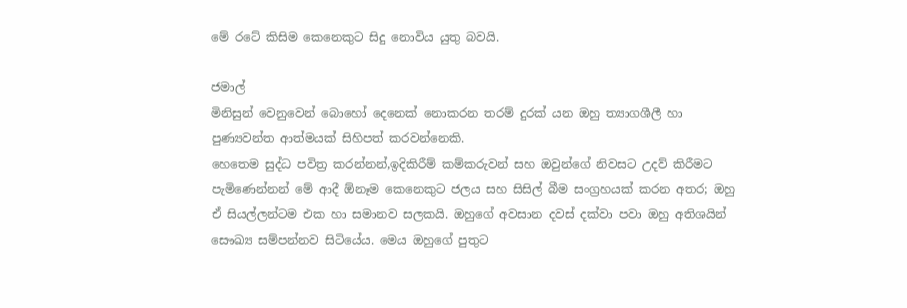මේ රටේ කිසිම කෙනෙකුට සිදු නොවිය යුතු බවයි.

ජමාල්
මිනිසුන් වෙනුවෙන් බොහෝ දෙනෙක් නොකරන තරම් දුරක් යන ඔහු ත්‍යාගශීලී හා පුණ්‍යවන්ත ආත්මයක් සිහිපත් කරවන්නෙකි.
හෙතෙම සුද්ධ පවිත්‍ර කරන්නන්,ඉදිකිරීම් කම්කරුවන් සහ ඔවුන්ගේ නිවසට උදව් කිරීමට පැමිණෙන්නන් මේ ආදී ඕනෑම කෙනෙකුට ජලය සහ සිසිල් බීම සංග්‍රහයක් කරන අතර; ඔහු ඒ සියල්ලන්ටම එක හා සමානව සලකයි. ඔහුගේ අවසාන දවස් දක්වා පවා ඔහු අතිශයින් සෞඛ්‍ය සම්පන්නව සිටියේය. මෙය ඔහුගේ පුතුට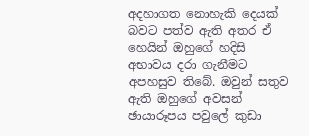අදහාගත නොහැකි දෙයක් බවට පත්ව ඇති අතර ඒ හෙයින් ඔහුගේ හදිසි අභාවය දරා ගැනීමට අපහසුව තිබේ. ඔවුන් සතුව ඇති ඔහුගේ අවසන් ඡායාරූපය පවුලේ කුඩා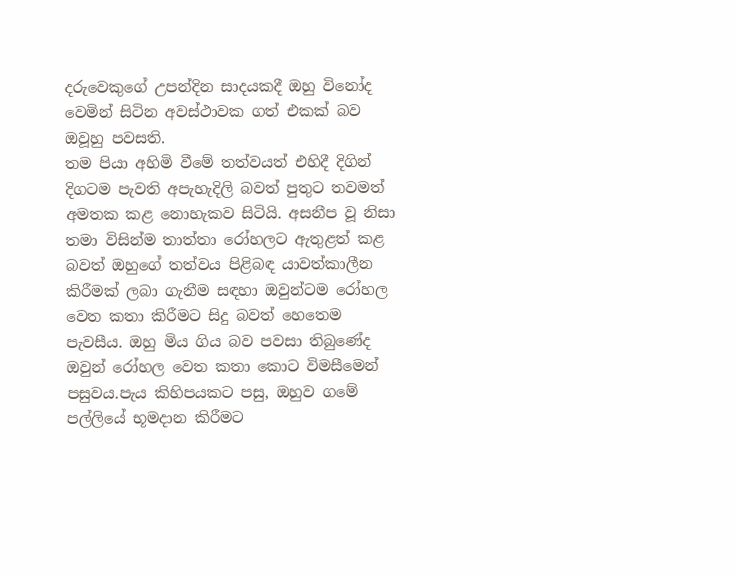දරුවෙකුගේ උපන්දින සාදයකදී ඔහු විනෝද වෙමින් සිටින අවස්ථාවක ගත් එකක් බව ඔවූහු පවසති.
තම පියා අහිමි වීමේ තත්වයත් එහිදී දිගින් දිගටම පැවති අපැහැදිලි බවත් පුතුට තවමත් අමතක කළ නොහැකව සිටියි. අසනීප වූ නිසා තමා විසින්ම තාත්තා රෝහලට ඇතුළත් කළ බවත් ඔහුගේ තත්වය පිළිබඳ යාවත්කාලීන කිරීමක් ලබා ගැනීම සඳහා ඔවුන්ටම රෝහල වෙත කතා කිරීමට සිදු බවත් හෙතෙම පැවසීය. ඔහු මිය ගිය බව පවසා තිබුණේද ඔවුන් රෝහල වෙත කතා කොට විමසීමෙන් පසුවය.පැය කිහිපයකට පසු, ඔහුව ගමේ පල්ලියේ භූමදාන කිරීමට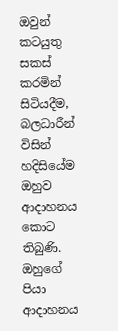ඔවුන් කටයුතු සකස් කරමින් සිටියදීම, බලධාරීන් විසින් හදිසියේම ඔහුව ආදාහනය කොට තිබුණි.
ඔහුගේ පියා ආදාහනය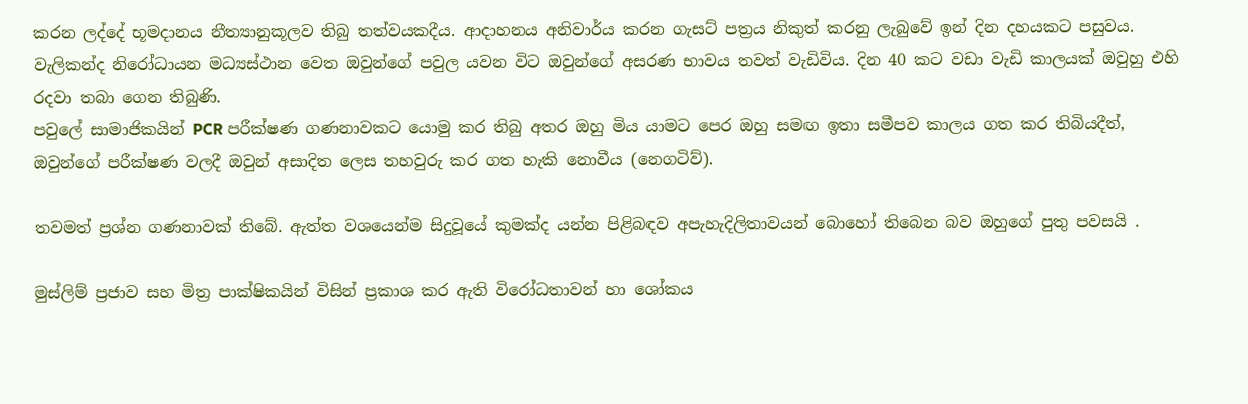කරන ලද්දේ භූමදානය නීත්‍යානුකූලව තිබු තත්වයකදීය. ආදාහනය අනිවාර්ය කරන ගැසට් පත්‍රය නිකුත් කරනු ලැබුවේ ඉන් දින දහයකට පසුවය. වැලිකන්ද නිරෝධායන මධ්‍යස්ථාන වෙත ඔවුන්ගේ පවුල යවන විට ඔවුන්ගේ අසරණ භාවය තවත් වැඩිවිය. දින 40 කට වඩා වැඩි කාලයක් ඔවුහු එහි රදවා තබා ගෙන තිබුණි.
පවුලේ සාමාජිකයින් PCR පරීක්ෂණ ගණනාවකට යොමු කර තිබු අතර ඔහු මිය යාමට පෙර ඔහු සමඟ ඉතා සමීපව කාලය ගත කර තිබියදීත්, ඔවුන්ගේ පරීක්ෂණ වලදී ඔවුන් අසාදිත ලෙස තහවුරු කර ගත හැකි නොවීය (නෙගටිව්).

තවමත් ප්‍රශ්න ගණනාවක් තිබේ. ඇත්ත වශයෙන්ම සිදුවූයේ කුමක්ද යන්න පිළිබඳව අපැහැදිලිතාවයන් බොහෝ තිබෙන බව ඔහුගේ පුතු පවසයි .

මුස්ලිම් ප්‍රජාව සහ මිත්‍ර පාක්ෂිකයින් විසින් ප්‍රකාශ කර ඇති විරෝධතාවන් හා ශෝකය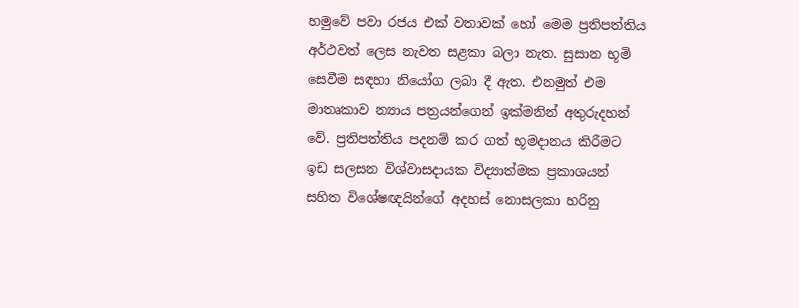හමුවේ පවා රජය එක් වතාවක් හෝ මෙම ප්‍රතිපත්තිය අර්ථවත් ලෙස නැවත සළකා බලා නැත. සුසාන භූමි සෙවීම සඳහා නියෝග ලබා දී ඇත. එනමුත් එම මාතෘකාව න්‍යාය පත්‍රයන්ගෙන් ඉක්මනින් අතුරුදහන් වේ. ප්‍රතිපත්තිය පදනම් කර ගත් භූමදානය කිරීමට ඉඩ සලසන විශ්වාසදායක විද්‍යාත්මක ප්‍රකාශයන් සහිත විශේෂඥයින්ගේ අදහස් නොසලකා හරිනු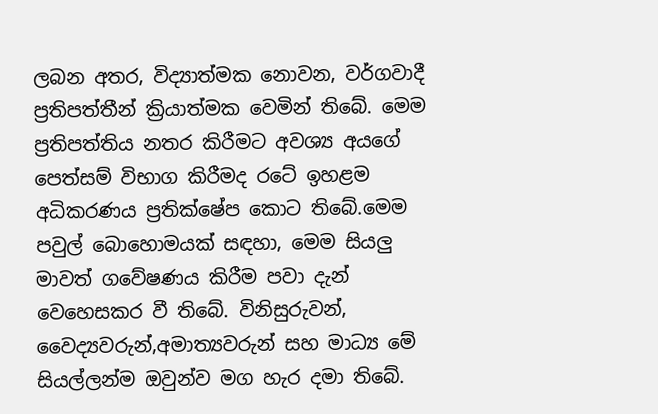ලබන අතර, විද්‍යාත්මක නොවන, වර්ගවාදී ප්‍රතිපත්තීන් ක්‍රියාත්මක වෙමින් තිබේ. මෙම ප්‍රතිපත්තිය නතර කිරීමට අවශ්‍ය අයගේ පෙත්සම් විභාග කිරීමද රටේ ඉහළම අධිකරණය ප්‍රතික්ෂේප කොට තිබේ.මෙම පවුල් බොහොමයක් සඳහා, මෙම සියලු මාවත් ගවේෂණය කිරීම පවා දැන් වෙහෙසකර වී තිබේ. විනිසුරුවන්, වෛද්‍යවරුන්,අමාත්‍යවරුන් සහ මාධ්‍ය මේ සියල්ලන්ම ඔවුන්ව මග හැර දමා තිබේ.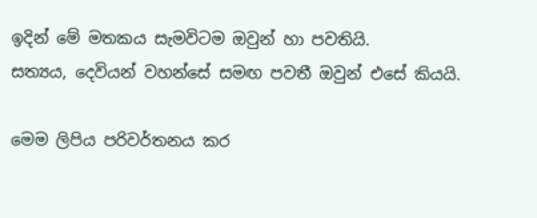ඉදින් මේ මතකය සැමවිටම ඔවුන් හා පවතියි.
සත්‍යය, දෙවියන් වහන්සේ සමඟ පවතී ඔවුන් එසේ කියයි.

මෙම ලිපිය පරිවර්තනය කර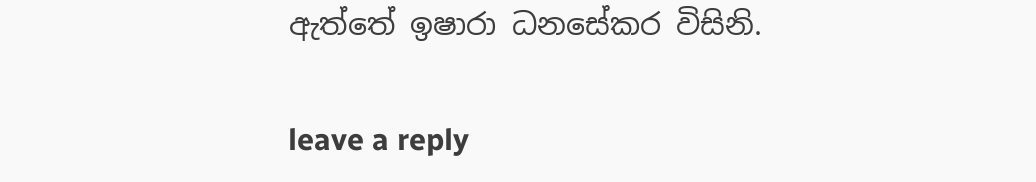ඇත්තේ ඉෂාරා ධනසේකර විසිනි.

leave a reply